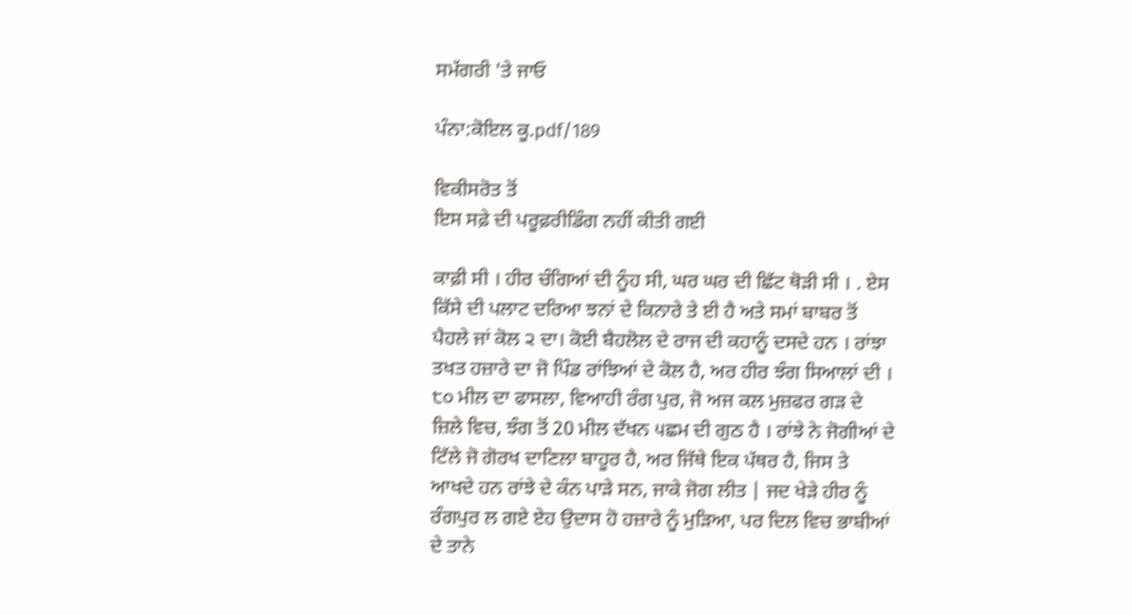ਸਮੱਗਰੀ 'ਤੇ ਜਾਓ

ਪੰਨਾ:ਕੋਇਲ ਕੂ.pdf/189

ਵਿਕੀਸਰੋਤ ਤੋਂ
ਇਸ ਸਫ਼ੇ ਦੀ ਪਰੂਫ਼ਰੀਡਿੰਗ ਨਹੀਂ ਕੀਤੀ ਗਈ

ਕਾਫ਼ੀ ਸੀ । ਹੀਰ ਚੰਗਿਆਂ ਦੀ ਨੂੰਹ ਸੀ, ਘਰ ਘਰ ਦੀ ਛਿੱਟ ਥੋੜੀ ਸੀ । . ਏਸ ਕਿੱਸੇ ਦੀ ਪਲਾਟ ਦਰਿਆ ਝਨਾਂ ਦੇ ਕਿਨਾਰੇ ਤੇ ਈ ਹੈ ਅਤੇ ਸਮਾਂ ਬਾਬਰ ਤੋਂ ਪੈਹਲੇ ਜਾਂ ਕੋਲ ੨ ਦਾ। ਕੋਈ ਬੈਹਲੋਲ ਦੇ ਰਾਜ ਦੀ ਕਹਾਨੂੰ ਦਸਦੇ ਹਨ । ਰਾਂਝਾ ਤਖਤ ਹਜ਼ਾਰੇ ਦਾ ਜੋ ਪਿੰਡ ਰਾਂਝਿਆਂ ਦੇ ਕੋਲ ਹੈ, ਅਰ ਹੀਰ ਝੰਗ ਸਿਆਲਾਂ ਦੀ । ੮੦ ਮੀਲ ਦਾ ਫਾਸਲਾ, ਵਿਆਹੀ ਰੰਗ ਪੁਰ, ਜੋ ਅਜ ਕਲ ਮੁਜ਼ਫਰ ਗੜ ਦੇ ਜ਼ਿਲੇ ਵਿਚ, ਝੰਗ ਤੋਂ 20 ਮੀਲ ਦੱਖਨ ੫ਛਮ ਦੀ ਗੁਠ ਹੈ । ਰਾਂਝੇ ਨੇ ਜੋਗੀਆਂ ਦੇ ਟਿੱਲੇ ਜੋ ਗੋਰਖ ਦਾਣਿਲਾ ਬਾਹੂਰ ਹੈ, ਅਰ ਜਿੱਥੇ ਇਕ ਪੱਥਰ ਹੈ, ਜਿਸ ਤੇ ਆਖਦੇ ਹਨ ਰਾਂਝੇ ਦੇ ਕੰਨ ਪਾੜੇ ਸਨ, ਜਾਕੇ ਜੋਗ ਲੀਤ | ਜਦ ਖੇੜੇ ਹੀਰ ਨੂੰ ਰੰਗਪੁਰ ਲ ਗਏ ਏਹ ਉਦਾਸ ਹੋ ਹਜ਼ਾਰੇ ਨੂੰ ਮੁੜਿਆ, ਪਰ ਦਿਲ ਵਿਚ ਭਾਬੀਆਂ ਦੇ ਤਾਨੇ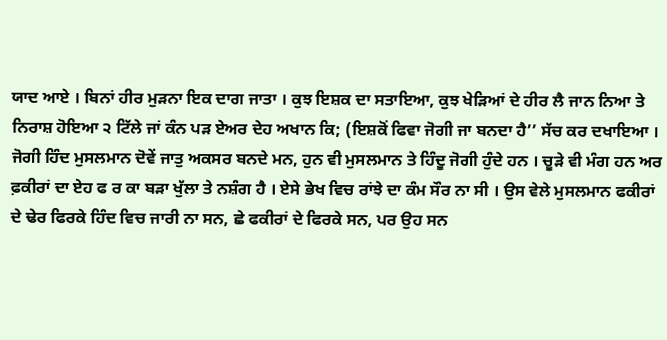ਯਾਦ ਆਏ । ਬਿਨਾਂ ਹੀਰ ਮੁੜਨਾ ਇਕ ਦਾਗ ਜਾਤਾ । ਕੁਝ ਇਸ਼ਕ ਦਾ ਸਤਾਇਆ, ਕੁਝ ਖੇੜਿਆਂ ਦੇ ਹੀਰ ਲੈ ਜਾਨ ਨਿਆ ਤੇ ਨਿਰਾਸ਼ ਹੋਇਆ ੨ ਟਿੱਲੇ ਜਾਂ ਕੰਨ ਪੜ ਏਅਰ ਦੇਹ ਅਖਾਨ ਕਿ; (ਇਸ਼ਕੋਂ ਫਿਵਾ ਜੋਗੀ ਜਾ ਬਨਦਾ ਹੈ’’ ਸੱਚ ਕਰ ਦਖਾਇਆ । ਜੋਗੀ ਹਿੰਦ ਮੁਸਲਮਾਨ ਦੋਵੇਂ ਜਾਤੁ ਅਕਸਰ ਬਨਦੇ ਮਨ, ਹੁਨ ਵੀ ਮੁਸਲਮਾਨ ਤੇ ਹਿੰਦੂ ਜੋਗੀ ਹੁੰਦੇ ਹਨ । ਚੂੜੇ ਵੀ ਮੰਗ ਹਨ ਅਰ ਫ਼ਕੀਰਾਂ ਦਾ ਏਹ ਫ ਰ ਕਾ ਬੜਾ ਖੁੱਲਾ ਤੇ ਨਸ਼ੰਗ ਹੈ । ਏਸੇ ਭੇਖ ਵਿਚ ਰਾਂਝੇ ਦਾ ਕੰਮ ਸੌਰ ਨਾ ਸੀ । ਉਸ ਵੇਲੇ ਮੁਸਲਮਾਨ ਫਕੀਰਾਂ ਦੇ ਢੇਰ ਫਿਰਕੇ ਹਿੰਦ ਵਿਚ ਜਾਰੀ ਨਾ ਸਨ, ਛੇ ਫਕੀਰਾਂ ਦੇ ਫਿਰਕੇ ਸਨ, ਪਰ ਉਹ ਸਨ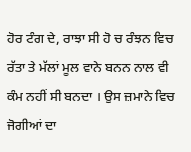ਹੋਰ ਟੰਗ ਦੇ, ਰਾਝਾ ਸੀ ਹੋ ਚ ਰੰਝਨ ਵਿਚ ਰੱਤਾ ਤੇ ਮੱਲਾਂ ਮੂਲ ਵਾਨੇ ਬਨਨ ਨਾਲ ਵੀ ਕੰਮ ਨਹੀਂ ਸੀ ਬਨਦਾ । ਉਸ ਜ਼ਮਾਨੇ ਵਿਚ ਜੋਗੀਆਂ ਦਾ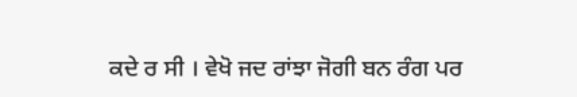ਕਦੇ ਰ ਸੀ । ਵੇਖੋ ਜਦ ਰਾਂਝਾ ਜੋਗੀ ਬਨ ਰੰਗ ਪਰ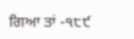ਗਿਆ ਤਾਂ -੧੮੯